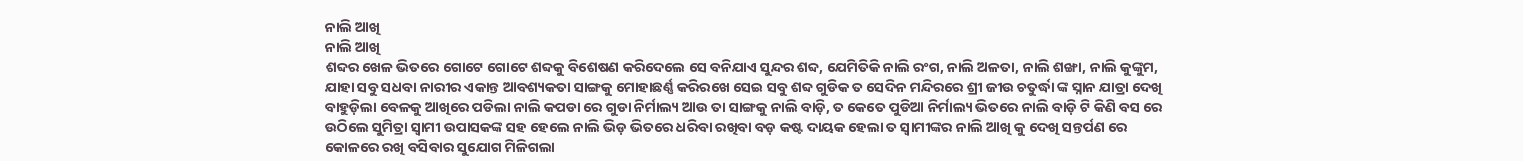ନାଲି ଆଖି
ନାଲି ଆଖି
ଶବ୍ଦର ଖେଳ ଭିତରେ ଗୋଟେ ଗୋଟେ ଶବ୍ଦକୁ ବିଶେଷଣ କରିଦେଲେ ସେ ବନିଯାଏ ସୁନ୍ଦର ଶବ୍ଦ, ଯେମିତିକି ନାଲି ରଂଗ, ନାଲି ଅଳତା, ନାଲି ଶଙ୍ଖା, ନାଲି କୁଙ୍କୁମ, ଯାହା ସବୁ ସଧବା ନାରୀର ଏକାନ୍ତ ଆବଶ୍ୟକତା ସାଙ୍ଗକୁ ମୋହାଛର୍ଣ୍ଣ କରିରଖେ ସେଇ ସବୁ ଶବ୍ଦ ଗୁଡିକ ତ ସେଦିନ ମନ୍ଦିରରେ ଶ୍ରୀ ଜୀଉ ଚତୁର୍ଦ୍ଧା ଙ୍କ ସ୍ନାନ ଯାତ୍ରା ଦେଖି ବାହୁଡ଼ିଲା ବେଳକୁ ଆଖିରେ ପଡିଲା ନାଲି କପଡା ରେ ଗୁଡା ନିର୍ମାଲ୍ୟ ଆଉ ତା ସାଙ୍ଗକୁ ନାଲି ବାଡ଼ି, ତ କେତେ ପୁଡିଆ ନିର୍ମାଲ୍ୟ ଭିତରେ ନାଲି ବାଡ଼ି ଟି କିଣି ବସ ରେ ଉଠିଲେ ସୁମିତ୍ରା ସ୍ୱାମୀ ଉପାସକଙ୍କ ସହ ହେଲେ ନାଲି ଭିଡ଼ ଭିତରେ ଧରିବା ରଖିବା ବଡ଼ କଷ୍ଟ ଦାୟକ ହେଲା ତ ସ୍ୱାମୀଙ୍କର ନାଲି ଆଖି କୁ ଦେଖି ସନ୍ତର୍ପଣ ରେ କୋଳରେ ରଖି ବସିବାର ସୁଯୋଗ ମିଳିଗଲା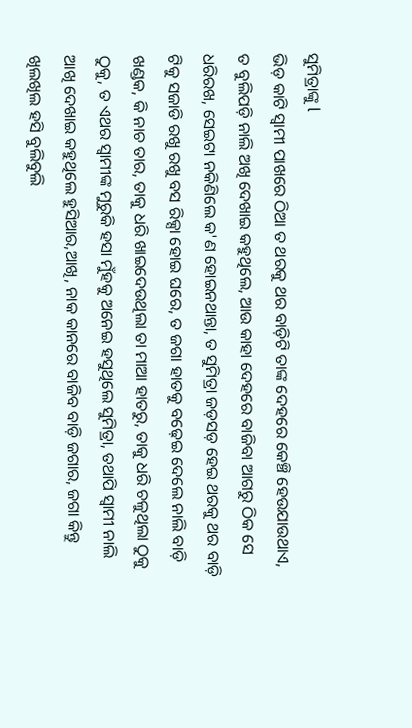ସୁମିତ୍ରାଙ୍କୁ l
ଭିଡ଼ କାଟି ସ୍ୱାମୀ ପାଖରେ ଠିଆ ତ ଥରକୁ ଥର ବାଡ଼ିଟି ତାଙ୍କ ଦେହରେ କେଞ୍ଚି ହେଉଯାଉଥାଏ, ତ ବୁଲିପଡ଼ି ନାଲି ଅଖି ଦେଖାଇ କହୁଥିଲେ, ଆଉ କାହା ଦେହରେ ବାଜିବା ଆଗରୁ ଠିକ ସେ ଧରିରଖ, ସେଇଟା ନକିଣିଲେ କ'ଣ ହୋଇନଥାନ୍ତା, ତ ସୁମିତ୍ରା ଜଡ଼ସଡ଼ ହେଇ ଥରକୁ ଥର ବାଡ଼ି ଟିକୁ ସଜାଡି ରଖୁ ରଖୁ ବସ ରିକ୍ସା ହୋଇ ଘରେ, ତ ଜଗା ହାତକୁ ବଢ଼େଇ ଦେଲେ ନାଲି ବାଡ଼ି ଖଣ୍ଡକ, କି ନାଚ ତାର, ତାକୁ ଧରି ଖାଇଦେଉଥିଲା ତା ମାଆ ହାତରୁ, ତାକୁ ଧରି ଚଳୁଥିଲା ଠୁକୁ ଠୁକୁ, ତ ଏଥର ସ୍ୱାମୀଙ୍କ ମୁରୁକି ହସା ମୁଁହକୁ ଅନେଇ ହସୁଥିଲେ ସୁମିତ୍ରା, ତଥାପି ସ୍ୱାମୀ ନାଲି ଆଖି ଦେଖାଇ କହୁଥିଲେ ହୁସିଆର,ଆଖି, ନାକ କାନରେ ବାଜିବ ବାଡ଼ି ଜଗାର, ଜଗା କିନ୍ତୁ ଖିଲଖିଲ ହସି ବୁଲିବୁଲି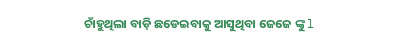ଚାଁହୁଥିଲା ବାଡ଼ି ଛଡେଇବାକୁ ଆସୁଥିବା ଜେଜେ ଙ୍କୁ l